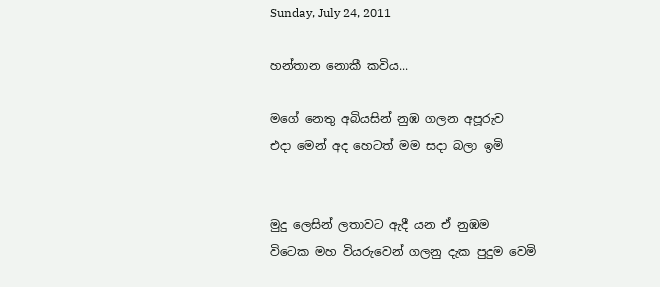Sunday, July 24, 2011

හන්තාන නොකී කවිය...

මගේ නෙතු අබියසින් නුඹ ගලන අපූරුව
එදා මෙන් අද හෙටත් මම සදා බලා ඉමි


මුදු ලෙසින් ලතාවට ඇදී යන ඒ නුඹම
විටෙක මහ වියරුවෙන් ගලනු දැක පුදුම වෙමි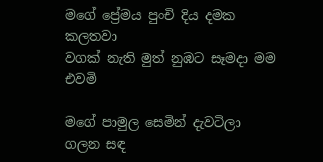මගේ ප්‍රේමය පුංචි දිය දමක කලතවා
වගක් නැති මුත් නුඹට සෑමදා මම එවමි

මගේ පාමුල සෙමින් දැවටිලා ගලන සඳ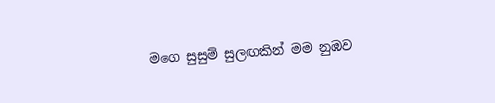මගෙ සුසුම් සුලඟකින් මම නුඹව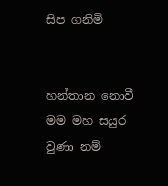සිප ගනිමි


හන්තාන නොවී මම මහ සයුර වුණා නම්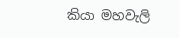කියා මහවැලි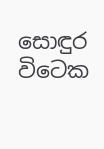සොඳුර විටෙක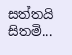සත්තයි සිතමි...